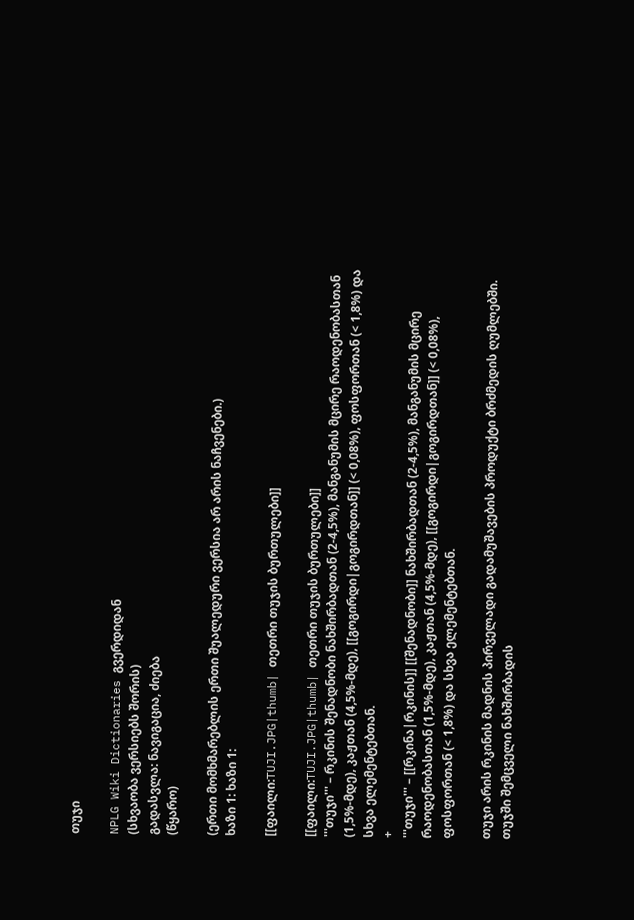თუჯი

NPLG Wiki Dictionaries გვერდიდან
(სხვაობა ვერსიებს შორის)
გადასვლა: ნავიგაცია, ძიება
(წყარო)

(ერთი მომხმარებლის ერთი შუალედური ვერსია არ არის ნაჩვენები.)
ხაზი 1: ხაზი 1:

[[ფაილი:TUJI.JPG|thumb| თეთრი თუჯის ბურთულები]]

[[ფაილი:TUJI.JPG|thumb| თეთრი თუჯის ბურთულები]]
'''თუჯი''' – რკინის შენადნობი ნახშირბადთან (2-4,5%), მანგანუმის მცირე რაოდენობასთან (1,5%-მდე), კაჟთან (4,5%-მდე), [[გოგირდი|გოგირდთან]] (< 0,08%), ფოსფორთან (< 1,8%) და სხვა ელემენტებთან.
+
'''თუჯი''' – [[რკინა|რკინის]] [[შენადნობი]] ნახშირბადთან (2-4,5%), მანგანუმის მცირე რაოდენობასთან (1,5%-მდე), კაჟთან (4,5%-მდე), [[გოგირდი|გოგირდთან]] (< 0,08%), ფოსფორთან (< 1,8%) და სხვა ელემენტებთან.

თუჯი არის რკინის მადნის პირველადი გადამუშავების პროდუქტი ბრძმედის ღუმლებში. თუჯში შემცველი ნახშირბადის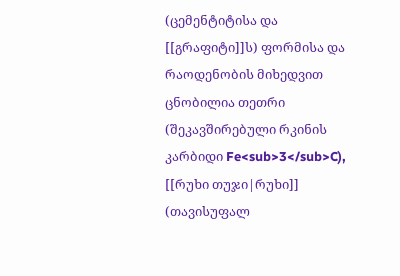(ცემენტიტისა და [[გრაფიტი]]ს) ფორმისა და რაოდენობის მიხედვით ცნობილია თეთრი (შეკავშირებული რკინის კარბიდი Fe<sub>3</sub>C), [[რუხი თუჯი|რუხი]] (თავისუფალ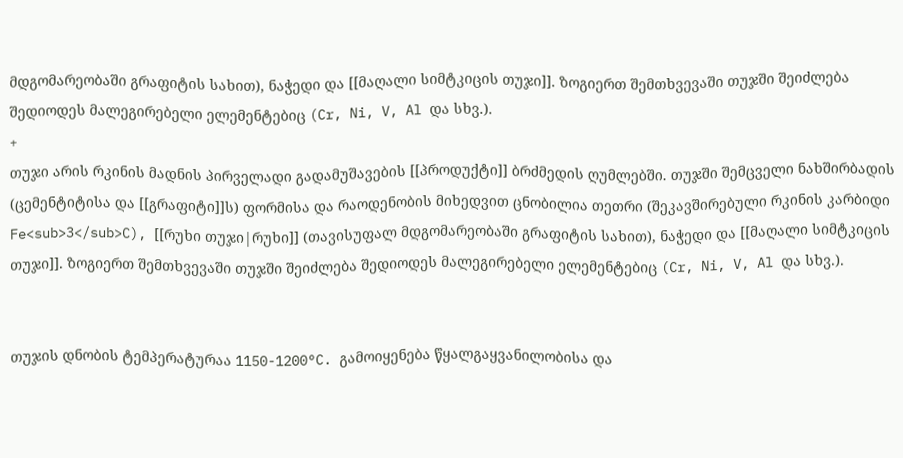მდგომარეობაში გრაფიტის სახით), ნაჭედი და [[მაღალი სიმტკიცის თუჯი]]. ზოგიერთ შემთხვევაში თუჯში შეიძლება შედიოდეს მალეგირებელი ელემენტებიც (Cr, Ni, V, Al და სხვ.).
+
თუჯი არის რკინის მადნის პირველადი გადამუშავების [[პროდუქტი]] ბრძმედის ღუმლებში. თუჯში შემცველი ნახშირბადის (ცემენტიტისა და [[გრაფიტი]]ს) ფორმისა და რაოდენობის მიხედვით ცნობილია თეთრი (შეკავშირებული რკინის კარბიდი Fe<sub>3</sub>C), [[რუხი თუჯი|რუხი]] (თავისუფალ მდგომარეობაში გრაფიტის სახით), ნაჭედი და [[მაღალი სიმტკიცის თუჯი]]. ზოგიერთ შემთხვევაში თუჯში შეიძლება შედიოდეს მალეგირებელი ელემენტებიც (Cr, Ni, V, Al და სხვ.).


თუჯის დნობის ტემპერატურაა 1150-1200°C. გამოიყენება წყალგაყვანილობისა და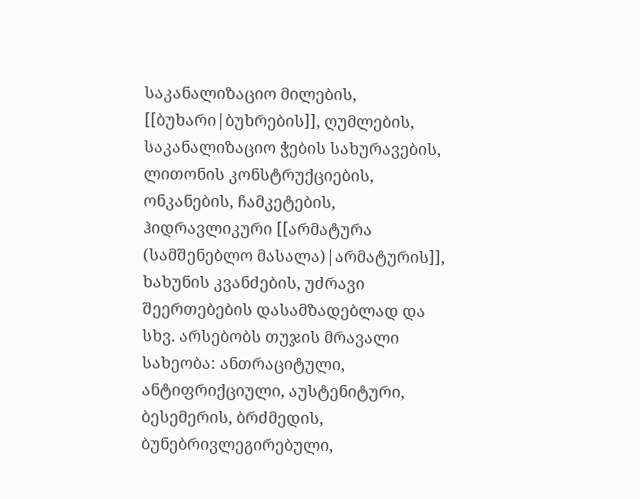საკანალიზაციო მილების, [[ბუხარი|ბუხრების]], ღუმლების, საკანალიზაციო ჭების სახურავების, ლითონის კონსტრუქციების, ონკანების, ჩამკეტების, ჰიდრავლიკური [[არმატურა (სამშენებლო მასალა)|არმატურის]], ხახუნის კვანძების, უძრავი შეერთებების დასამზადებლად და სხვ. არსებობს თუჯის მრავალი სახეობა: ანთრაციტული, ანტიფრიქციული, აუსტენიტური, ბესემერის, ბრძმედის, ბუნებრივლეგირებული,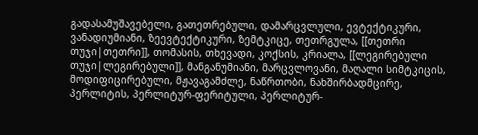გადასამუშავებელი, გათეთრებული, დამარცვლული, ევტექტიკური, ვანადიუმიანი, ზეევტექტიკური, ზემტკიცე, თეთრგულა, [[თეთრი თუჯი|თეთრი]], თომასის, თხევადი, კოქსის, კრიალა, [[ლეგირებული თუჯი|ლეგირებული]], მანგანუმიანი, მარცვლოვანი, მაღალი სიმტკიცის, მოდიფიცირებული, მჟავაგამძლე, ნაწრთობი, ნახშირბადმცირე, პერლიტის, პერლიტურ-ფერიტული, პერლიტურ-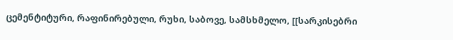ცემენტიტური, რაფინირებული, რუხი, საბოვე, სამსხმელო, [[სარკისებრი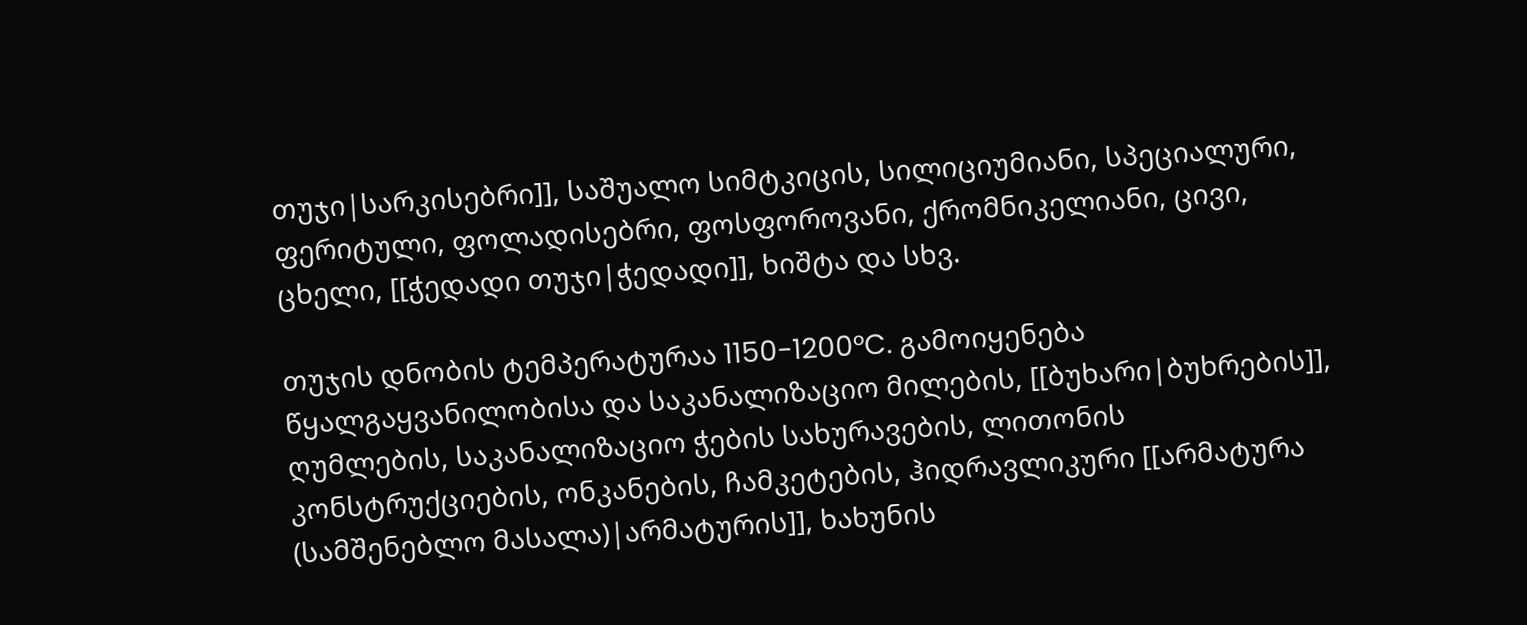თუჯი|სარკისებრი]], საშუალო სიმტკიცის, სილიციუმიანი, სპეციალური, ფერიტული, ფოლადისებრი, ფოსფოროვანი, ქრომნიკელიანი, ცივი, ცხელი, [[ჭედადი თუჯი|ჭედადი]], ხიშტა და სხვ.

თუჯის დნობის ტემპერატურაა 1150-1200°C. გამოიყენება წყალგაყვანილობისა და საკანალიზაციო მილების, [[ბუხარი|ბუხრების]], ღუმლების, საკანალიზაციო ჭების სახურავების, ლითონის კონსტრუქციების, ონკანების, ჩამკეტების, ჰიდრავლიკური [[არმატურა (სამშენებლო მასალა)|არმატურის]], ხახუნის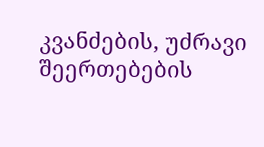კვანძების, უძრავი შეერთებების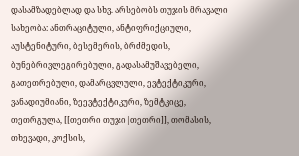დასამზადებლად და სხვ. არსებობს თუჯის მრავალი სახეობა: ანთრაციტული, ანტიფრიქციული, აუსტენიტური, ბესემერის, ბრძმედის, ბუნებრივლეგირებული, გადასამუშავებელი, გათეთრებული, დამარცვლული, ევტექტიკური, ვანადიუმიანი, ზეევტექტიკური, ზემტკიცე, თეთრგულა, [[თეთრი თუჯი|თეთრი]], თომასის, თხევადი, კოქსის,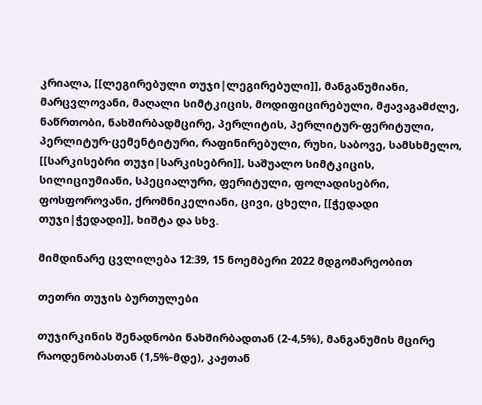კრიალა, [[ლეგირებული თუჯი|ლეგირებული]], მანგანუმიანი, მარცვლოვანი, მაღალი სიმტკიცის, მოდიფიცირებული, მჟავაგამძლე, ნაწრთობი, ნახშირბადმცირე, პერლიტის, პერლიტურ-ფერიტული, პერლიტურ-ცემენტიტური, რაფინირებული, რუხი, საბოვე, სამსხმელო, [[სარკისებრი თუჯი|სარკისებრი]], საშუალო სიმტკიცის, სილიციუმიანი, სპეციალური, ფერიტული, ფოლადისებრი, ფოსფოროვანი, ქრომნიკელიანი, ცივი, ცხელი, [[ჭედადი თუჯი|ჭედადი]], ხიშტა და სხვ.

მიმდინარე ცვლილება 12:39, 15 ნოემბერი 2022 მდგომარეობით

თეთრი თუჯის ბურთულები

თუჯირკინის შენადნობი ნახშირბადთან (2-4,5%), მანგანუმის მცირე რაოდენობასთან (1,5%-მდე), კაჟთან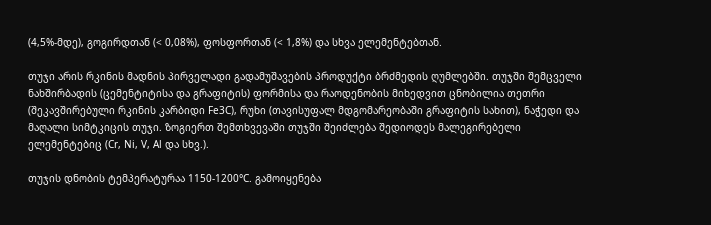(4,5%-მდე), გოგირდთან (< 0,08%), ფოსფორთან (< 1,8%) და სხვა ელემენტებთან.

თუჯი არის რკინის მადნის პირველადი გადამუშავების პროდუქტი ბრძმედის ღუმლებში. თუჯში შემცველი ნახშირბადის (ცემენტიტისა და გრაფიტის) ფორმისა და რაოდენობის მიხედვით ცნობილია თეთრი (შეკავშირებული რკინის კარბიდი Fe3C), რუხი (თავისუფალ მდგომარეობაში გრაფიტის სახით), ნაჭედი და მაღალი სიმტკიცის თუჯი. ზოგიერთ შემთხვევაში თუჯში შეიძლება შედიოდეს მალეგირებელი ელემენტებიც (Cr, Ni, V, Al და სხვ.).

თუჯის დნობის ტემპერატურაა 1150-1200°C. გამოიყენება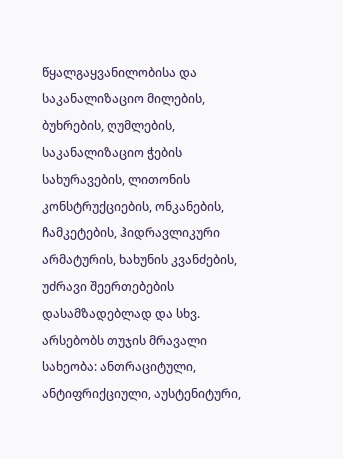წყალგაყვანილობისა და საკანალიზაციო მილების, ბუხრების, ღუმლების, საკანალიზაციო ჭების სახურავების, ლითონის კონსტრუქციების, ონკანების, ჩამკეტების, ჰიდრავლიკური არმატურის, ხახუნის კვანძების, უძრავი შეერთებების დასამზადებლად და სხვ. არსებობს თუჯის მრავალი სახეობა: ანთრაციტული, ანტიფრიქციული, აუსტენიტური,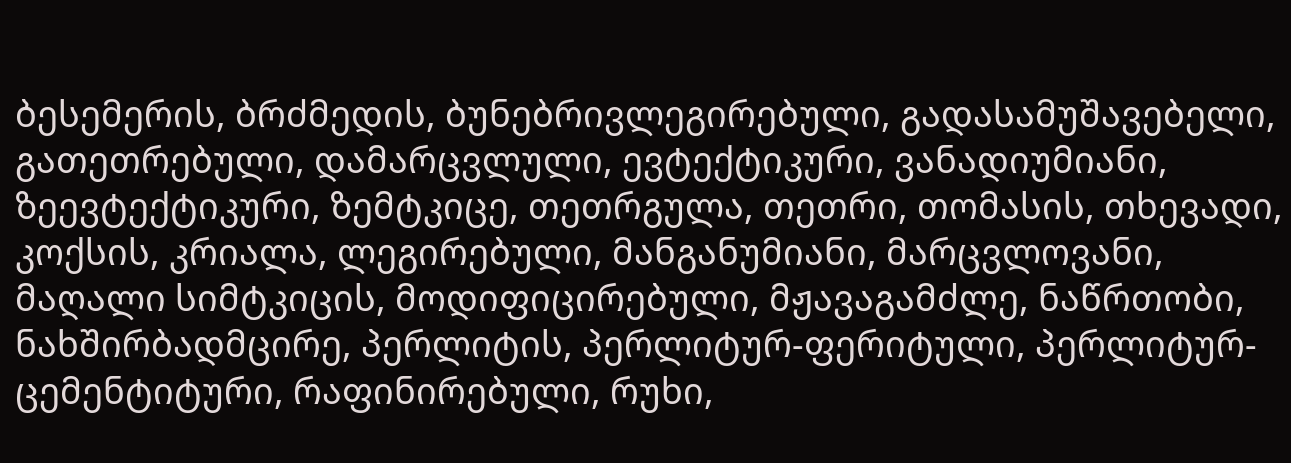ბესემერის, ბრძმედის, ბუნებრივლეგირებული, გადასამუშავებელი, გათეთრებული, დამარცვლული, ევტექტიკური, ვანადიუმიანი, ზეევტექტიკური, ზემტკიცე, თეთრგულა, თეთრი, თომასის, თხევადი, კოქსის, კრიალა, ლეგირებული, მანგანუმიანი, მარცვლოვანი, მაღალი სიმტკიცის, მოდიფიცირებული, მჟავაგამძლე, ნაწრთობი, ნახშირბადმცირე, პერლიტის, პერლიტურ-ფერიტული, პერლიტურ-ცემენტიტური, რაფინირებული, რუხი,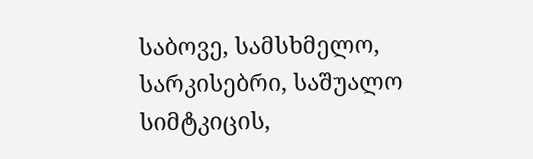საბოვე, სამსხმელო, სარკისებრი, საშუალო სიმტკიცის,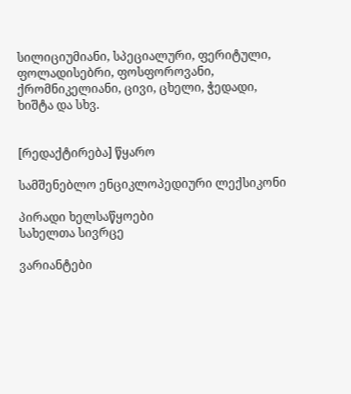სილიციუმიანი, სპეციალური, ფერიტული, ფოლადისებრი, ფოსფოროვანი, ქრომნიკელიანი, ცივი, ცხელი, ჭედადი, ხიშტა და სხვ.


[რედაქტირება] წყარო

სამშენებლო ენციკლოპედიური ლექსიკონი

პირადი ხელსაწყოები
სახელთა სივრცე

ვარიანტები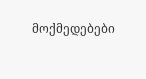მოქმედებები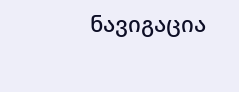ნავიგაცია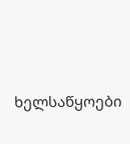ხელსაწყოები